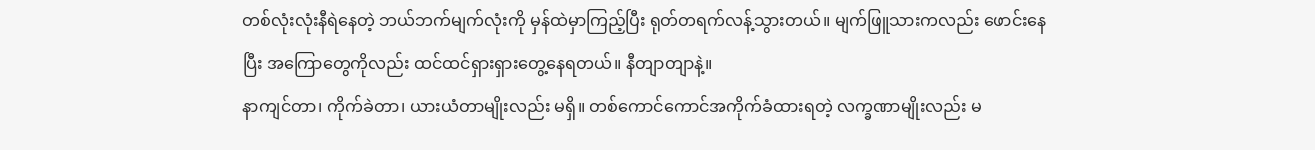တစ်လုံးလုံးနီရဲနေတဲ့ ဘယ်ဘက်မျက်လုံးကို မှန်ထဲမှာကြည့်ပြီး ရုတ်တရက်လန့်သွားတယ်။ မျက်ဖြူသားကလည်း ဖောင်းနေပြီး အကြောတွေကိုလည်း ထင်ထင်ရှားရှားတွေ့နေရတယ်။ နီတျာတျာနဲ့။
နာကျင်တာ၊ ကိုက်ခဲတာ၊ ယားယံတာမျိုးလည်း မရှိ။ တစ်ကောင်ကောင်အကိုက်ခံထားရတဲ့ လက္ခဏာမျိုးလည်း မ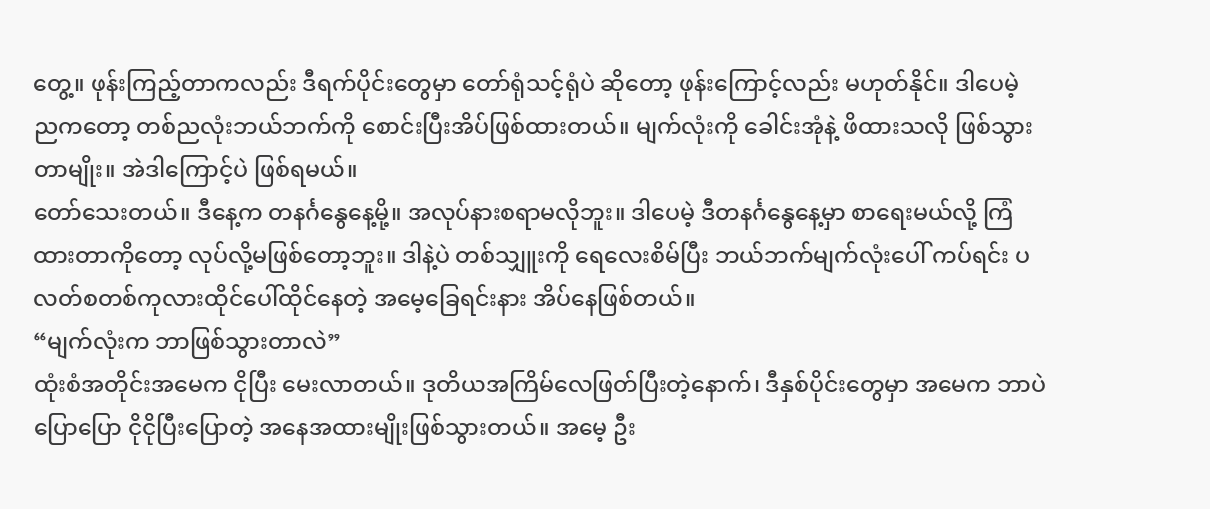တွေ့။ ဖုန်းကြည့်တာကလည်း ဒီရက်ပိုင်းတွေမှာ တော်ရုံသင့်ရုံပဲ ဆိုတော့ ဖုန်းကြောင့်လည်း မဟုတ်နိုင်။ ဒါပေမဲ့ ညကတော့ တစ်ညလုံးဘယ်ဘက်ကို စောင်းပြီးအိပ်ဖြစ်ထားတယ်။ မျက်လုံးကို ခေါင်းအုံနဲ့ ဖိထားသလို ဖြစ်သွားတာမျိုး။ အဲဒါကြောင့်ပဲ ဖြစ်ရမယ်။
တော်သေးတယ်။ ဒီနေ့က တနင်္ဂနွေနေ့မို့။ အလုပ်နားစရာမလိုဘူး။ ဒါပေမဲ့ ဒီတနင်္ဂနွေနေ့မှာ စာရေးမယ်လို့ ကြံထားတာကိုတော့ လုပ်လို့မဖြစ်တော့ဘူး။ ဒါနဲ့ပဲ တစ်သျှူးကို ရေလေးစိမ်ပြီး ဘယ်ဘက်မျက်လုံးပေါ် ကပ်ရင်း ပလတ်စတစ်ကုလားထိုင်ပေါ်ထိုင်နေတဲ့ အမေ့ခြေရင်းနား အိပ်နေဖြစ်တယ်။
“မျက်လုံးက ဘာဖြစ်သွားတာလဲ”
ထုံးစံအတိုင်းအမေက ငိုပြီး မေးလာတယ်။ ဒုတိယအကြိမ်လေဖြတ်ပြီးတဲ့နောက်၊ ဒီနှစ်ပိုင်းတွေမှာ အမေက ဘာပဲပြောပြော ငိုငိုပြီးပြောတဲ့ အနေအထားမျိုးဖြစ်သွားတယ်။ အမေ့ ဦး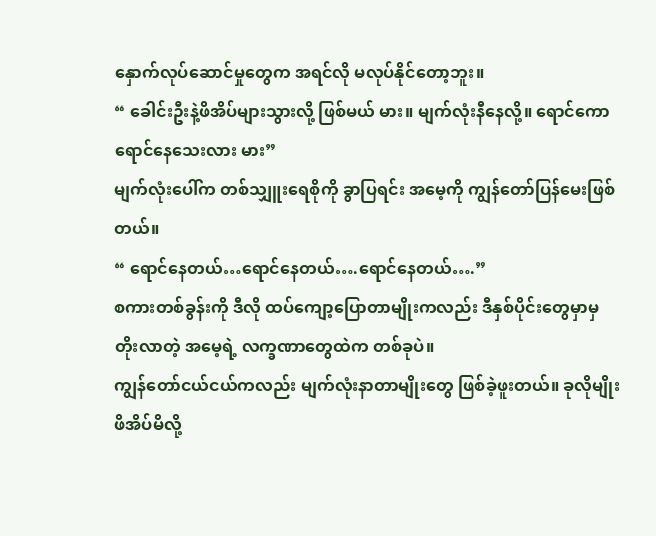နှောက်လုပ်ဆောင်မှုတွေက အရင်လို မလုပ်နိုင်တော့ဘူး။
“ ခေါင်းဦးနဲ့ဖိအိပ်များသွားလို့ ဖြစ်မယ် မား။ မျက်လုံးနီနေလို့။ ရောင်ကောရောင်နေသေးလား မား”
မျက်လုံးပေါ်က တစ်သျှူးရေစိုကို ခွာပြရင်း အမေ့ကို ကျွန်တော်ပြန်မေးဖြစ်တယ်။
“ ရောင်နေတယ်…ရောင်နေတယ်….ရောင်နေတယ်….”
စကားတစ်ခွန်းကို ဒီလို ထပ်ကျော့ပြောတာမျိုးကလည်း ဒီနှစ်ပိုင်းတွေမှာမှ တိုးလာတဲ့ အမေ့ရဲ့ လက္ခဏာတွေထဲက တစ်ခုပဲ။
ကျွန်တော်ငယ်ငယ်ကလည်း မျက်လုံးနာတာမျိုးတွေ ဖြစ်ခဲ့ဖူးတယ်။ ခုလိုမျိုး ဖိအိပ်မိလို့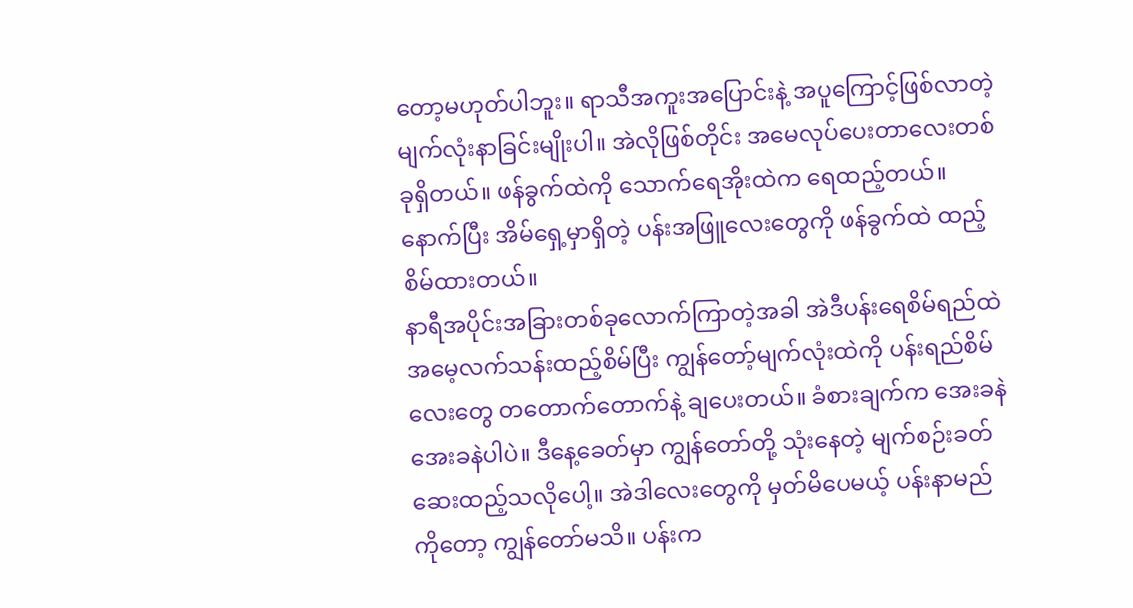တော့မဟုတ်ပါဘူး။ ရာသီအကူးအပြောင်းနဲ့ အပူကြောင့်ဖြစ်လာတဲ့ မျက်လုံးနာခြင်းမျိုးပါ။ အဲလိုဖြစ်တိုင်း အမေလုပ်ပေးတာလေးတစ်ခုရှိတယ်။ ဖန်ခွက်ထဲကို သောက်ရေအိုးထဲက ရေထည့်တယ်။ နောက်ပြီး အိမ်ရှေ့မှာရှိတဲ့ ပန်းအဖြူလေးတွေကို ဖန်ခွက်ထဲ ထည့်စိမ်ထားတယ်။
နာရီအပိုင်းအခြားတစ်ခုလောက်ကြာတဲ့အခါ အဲဒီပန်းရေစိမ်ရည်ထဲ အမေ့လက်သန်းထည့်စိမ်ပြီး ကျွန်တော့်မျက်လုံးထဲကို ပန်းရည်စိမ်လေးတွေ တတောက်တောက်နဲ့ ချပေးတယ်။ ခံစားချက်က အေးခနဲ အေးခနဲပါပဲ။ ဒီနေ့ခေတ်မှာ ကျွန်တော်တို့ သုံးနေတဲ့ မျက်စဉ်းခတ်ဆေးထည့်သလိုပေါ့။ အဲဒါလေးတွေကို မှတ်မိပေမယ့် ပန်းနာမည်ကိုတော့ ကျွန်တော်မသိ။ ပန်းက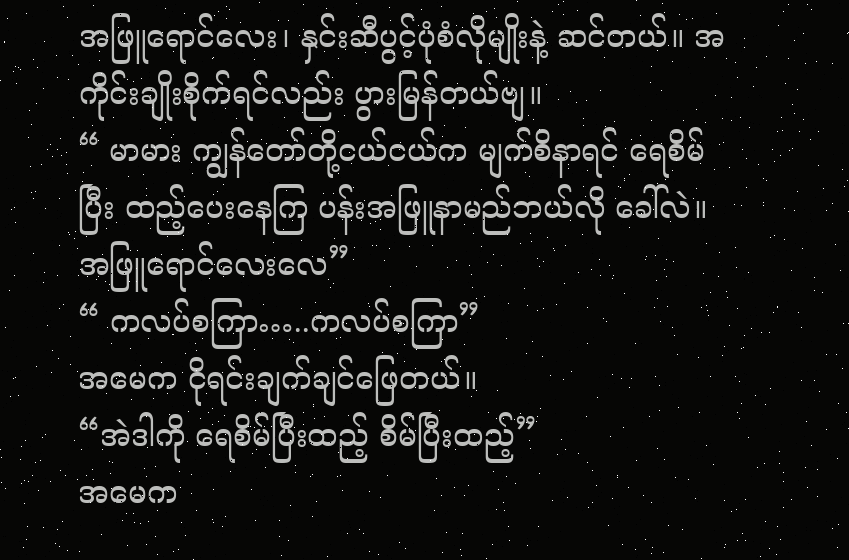အဖြူရောင်လေး၊ နှင်းဆီပွင့်ပုံစံလိုမျိုးနဲ့ ဆင်တယ်။ အကိုင်းချိုးစိုက်ရင်လည်း ပွားမြန်တယ်ဗျ။
“ မာမား ကျွန်တော်တို့ငယ်ငယ်က မျက်စိနာရင် ရေစိမ်ပြီး ထည့်ပေးနေကြ ပန်းအဖြူနာမည်ဘယ်လို ခေါ်လဲ။ အဖြူရောင်လေးလေ”
“ ကလပ်စကြာ…..ကလပ်စကြာ”
အမေက ငိုရင်းချက်ချင်ဖြေတယ်။
“အဲဒါကို ရေစိမ်ပြီးထည့် စိမ်ပြီးထည့်”
အမေက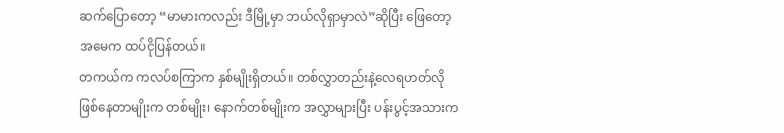ဆက်ပြောတော့ “မာမားကလည်း ဒီမြို့မှာ ဘယ်လိုရှာမှာလဲ”ဆိုပြီး ဖြေတော့ အမေက ထပ်ငိုပြန်တယ်။
တကယ်က ကလပ်စကြာက နှစ်မျိုးရှိတယ်။ တစ်လွှာတည်းနဲ့လေရဟတ်လိုဖြစ်နေတာမျိုးက တစ်မျိုး၊ နောက်တစ်မျိုးက အလွှာများပြီး ပန်းပွင့်အသားက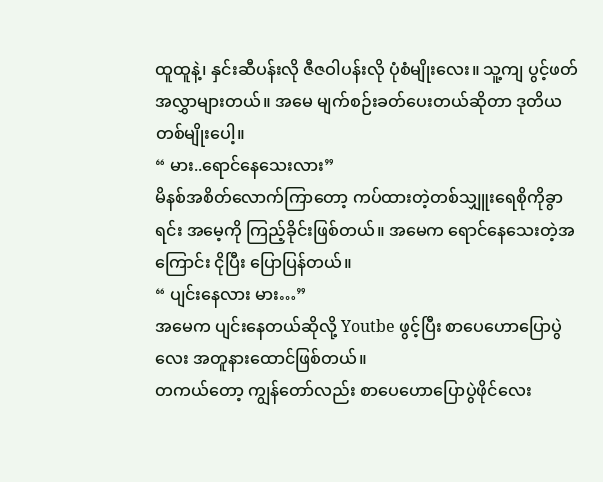ထူထူနဲ့၊ နှင်းဆီပန်းလို ဇီဇဝါပန်းလို ပုံစံမျိုးလေး။ သူ့ကျ ပွင့်ဖတ်အလွှာများတယ်။ အမေ မျက်စဉ်းခတ်ပေးတယ်ဆိုတာ ဒုတိယတစ်မျိုးပေါ့။
“ မား..ရောင်နေသေးလား”
မိနစ်အစိတ်လောက်ကြာတော့ ကပ်ထားတဲ့တစ်သျှူးရေစိုကိုခွာရင်း အမေ့ကို ကြည့်ခိုင်းဖြစ်တယ်။ အမေက ရောင်နေသေးတဲ့အကြောင်း ငိုပြီး ပြောပြန်တယ်။
“ ပျင်းနေလား မား…”
အမေက ပျင်းနေတယ်ဆိုလို့ Youtbe ဖွင့်ပြီး စာပေဟောပြောပွဲလေး အတူနားထောင်ဖြစ်တယ်။
တကယ်တော့ ကျွန်တော်လည်း စာပေဟောပြောပွဲဖိုင်လေး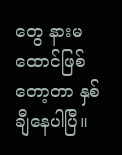တွေ နားမထောင်ဖြစ်တော့တာ နှစ်ချီနေပါပြီ။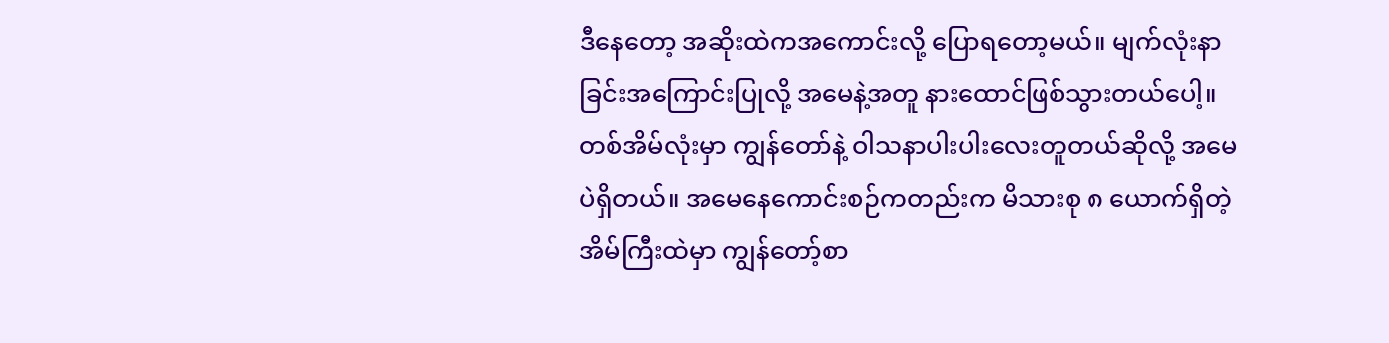ဒီနေတော့ အဆိုးထဲကအကောင်းလို့ ပြောရတော့မယ်။ မျက်လုံးနာခြင်းအကြောင်းပြုလို့ အမေနဲ့အတူ နားထောင်ဖြစ်သွားတယ်ပေါ့။
တစ်အိမ်လုံးမှာ ကျွန်တော်နဲ့ ဝါသနာပါးပါးလေးတူတယ်ဆိုလို့ အမေပဲရှိတယ်။ အမေနေကောင်းစဉ်ကတည်းက မိသားစု ၈ ယောက်ရှိတဲ့ အိမ်ကြီးထဲမှာ ကျွန်တော့်စာ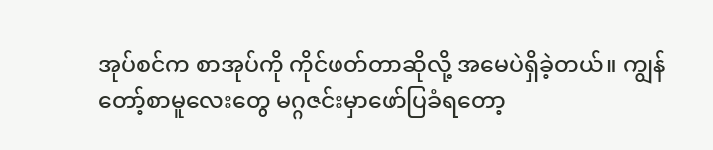အုပ်စင်က စာအုပ်ကို ကိုင်ဖတ်တာဆိုလို့ အမေပဲရှိခဲ့တယ်။ ကျွန်တော့်စာမူလေးတွေ မဂ္ဂဇင်းမှာဖော်ပြခံရတော့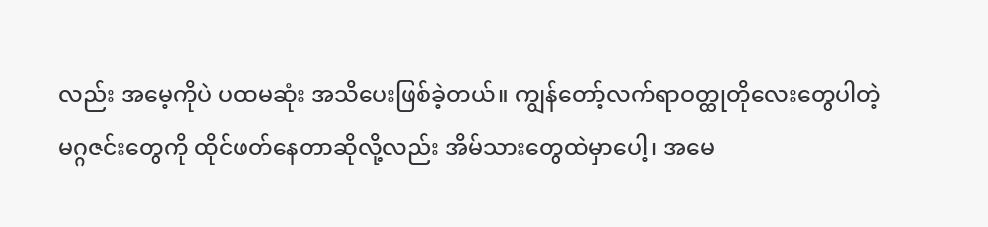လည်း အမေ့ကိုပဲ ပထမဆုံး အသိပေးဖြစ်ခဲ့တယ်။ ကျွန်တော့်လက်ရာဝတ္ထုတိုလေးတွေပါတဲ့ မဂ္ဂဇင်းတွေကို ထိုင်ဖတ်နေတာဆိုလို့လည်း အိမ်သားတွေထဲမှာပေါ့၊ အမေ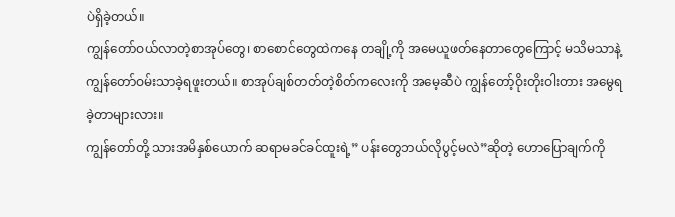ပဲရှိခဲ့တယ်။
ကျွန်တော်ဝယ်လာတဲ့စာအုပ်တွေ၊ စာစောင်တွေထဲကနေ တချို့ကို အမေယူဖတ်နေတာတွေကြောင့် မသိမသာနဲ့ ကျွန်တော်ဝမ်းသာခဲ့ရဖူးတယ်။ စာအုပ်ချစ်တတ်တဲ့စိတ်ကလေးကို အမေ့ဆီပဲ ကျွန်တော့်ဝိုးတိုးဝါးတား အမွေရခဲ့တာများလား။
ကျွန်တော်တို့ သားအမိနှစ်ယောက် ဆရာမခင်ခင်ထူးရဲ့” ပန်းတွေဘယ်လိုပွင့်မလဲ”ဆိုတဲ့ ဟောပြောချက်ကို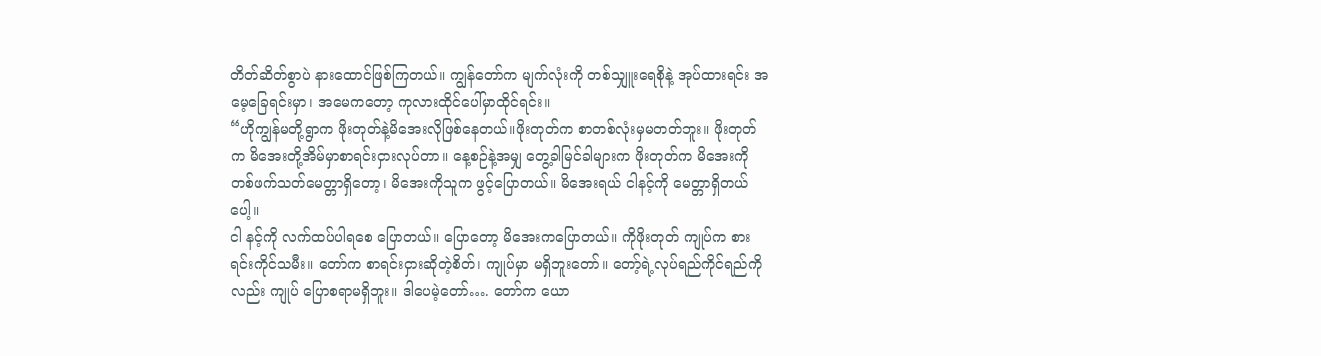တိတ်ဆိတ်စွာပဲ နားထောင်ဖြစ်ကြတယ်။ ကျွန်တော်က မျက်လုံးကို တစ်သျှူးရေစိုနဲ့ အုပ်ထားရင်း အမေ့ခြေရင်းမှာ၊ အမေကတော့ ကုလားထိုင်ပေါ်မှာထိုင်ရင်း။
“ဟိုကျွန်မတို့ရွာက ဖိုးတုတ်နဲ့မိအေးလိုဖြစ်နေတယ်။ဖိုးတုတ်က စာတစ်လုံးမှမတတ်ဘူး။ ဖိုးတုတ်က မိအေးတို့အိမ်မှာစာရင်းငှားလုပ်တာ။ နေ့စဉ်နဲ့အမျှ တွေ့ခါမြင်ခါများက ဖိုးတုတ်က မိအေးကို တစ်ဖက်သတ်မေတ္တာရှိတော့၊ မိအေးကိုသူက ဖွင့်ပြောတယ်။ မိအေးရယ် ငါနင့်ကို မေတ္တာရှိတယ်ပေါ့။
ငါ နင့်ကို လက်ထပ်ပါရစေ ပြောတယ်။ ပြောတော့ မိအေးကပြောတယ်။ ကိုဖိုးတုတ် ကျုပ်က စားရင်းကိုင်သမီး။ တော်က စာရင်းငှားဆိုတဲ့စိတ်၊ ကျုပ်မှာ မရှိဘူးတော်။ တော့်ရဲ့လုပ်ရည်ကိုင်ရည်ကိုလည်း ကျုပ် ပြောစရာမရှိဘူး။ ဒါပေမဲ့တော်…. တော်က ယော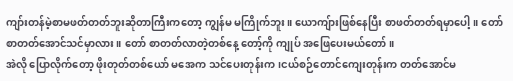ကျာ်းတန်မဲ့စာမဖတ်တတ်ဘူးဆိုတာကြီးကတော့ ကျွန်မ မကြိုက်ဘူး။ ယောကျ်ားဖြစ်နေပြီး စာဖတ်တတ်ရမှာပေါ့။ တော် စာတတ်အောင်သင်မှာလား။ တော် စာတတ်လာတဲ့တစ်နေ့ တော့်ကို ကျုပ် အဖြေပေးမယ်တော်။
အဲလို ပြောလိုက်တော့ ဖိုးတုတ်တစ်ယော် မအေက သင်ပေးတုန်းက၊ငယ်စဉ်တောင်ကျေးတုန်းက တတ်အောင်မ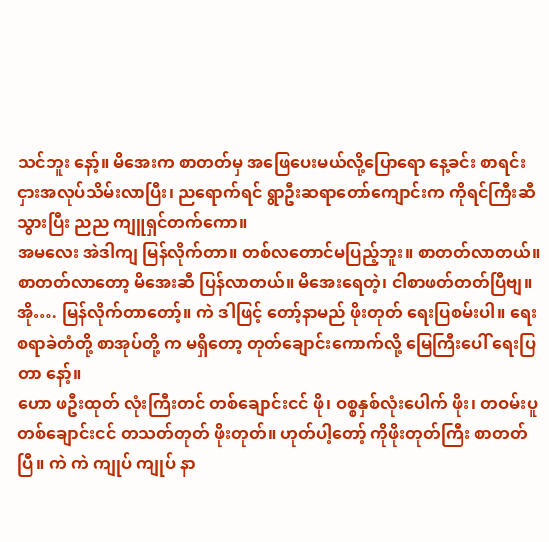သင်ဘူး နော့်။ မိအေးက စာတတ်မှ အဖြေပေးမယ်လို့ပြောရော နေ့ခင်း စာရင်းငှားအလုပ်သိမ်းလာပြီး၊ ညရောက်ရင် ရွာဦးဆရာတော်ကျောင်းက ကိုရင်ကြီးဆီသွားပြီး ညည ကျူရှင်တက်ကော။
အမလေး အဲဒါကျ မြန်လိုက်တာ။ တစ်လတောင်မပြည့်ဘူး။ စာတတ်လာတယ်။ စာတတ်လာတော့ မိအေးဆီ ပြန်လာတယ်။ မိအေးရေတဲ့၊ ငါစာဖတ်တတ်ပြီဗျ။ အို…. မြန်လိုက်တာတော့်။ ကဲ ဒါဖြင့် တော့်နာမည် ဖိုးတုတ် ရေးပြစမ်းပါ။ ရေးစရာခဲတံတို့ စာအုပ်တို့ က မရှိတော့ တုတ်ချောင်းကောက်လို့ မြေကြီးပေါ် ရေးပြတာ နော့်။
ဟော ဖဦးထုတ် လုံးကြီးတင် တစ်ချောင်းငင် ဖို၊ ဝစ္စနှစ်လုံးပေါက် ဖိုး၊ တဝမ်းပူ တစ်ချောင်းငင် တသတ်တုတ် ဖိုးတုတ်။ ဟုတ်ပါ့တော့် ကိုဖိုးတုတ်ကြီး စာတတ်ပြီ။ ကဲ ကဲ ကျုပ် ကျုပ် နာ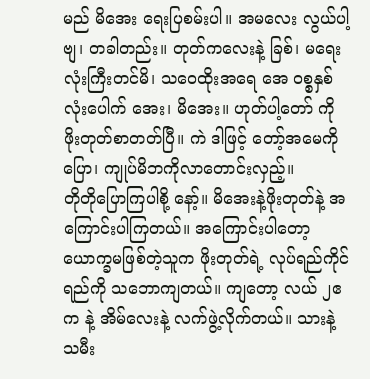မည် မိအေး ရေးပြစမ်းပါ။ အမလေး လွယ်ပါ့ဗျ၊ တခါတည်း။ တုတ်ကလေးနဲ့ ခြစ်၊ မရေးလုံးကြီးတင်မိ၊ သဝေထိုးအရေ အေ ဝစ္စနှစ်လုံးပေါက် အေး၊ မိအေး။ ဟုတ်ပါ့တော် ကိုဖိုးတုတ်စာတတ်ပြီ။ ကဲ ဒါဖြင့် တော့်အမေကို ပြော၊ ကျုပ်မိဘကိုလာတောင်းလှည့်။
တိုတိုပြောကြပါစို့ နော့်။ မိအေးနဲ့ဖိုးတုတ်နဲ့ အကြောင်းပါကြတယ်။ အကြောင်းပါတော့ ယောက္ခမဖြစ်တဲ့သူက ဖိုးတုတ်ရဲ့ လုပ်ရည်ကိုင်ရည်ကို သဘောကျတယ်။ ကျတော့ လယ် ၂ဧက နဲ့ အိမ်လေးနဲ့ လက်ဖွဲ့လိုက်တယ်။ သားနဲ့သမီး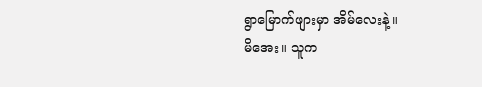ရွာမြောက်ဖျားမှာ အိမ်လေးနဲ့။
မိအေး။ သူက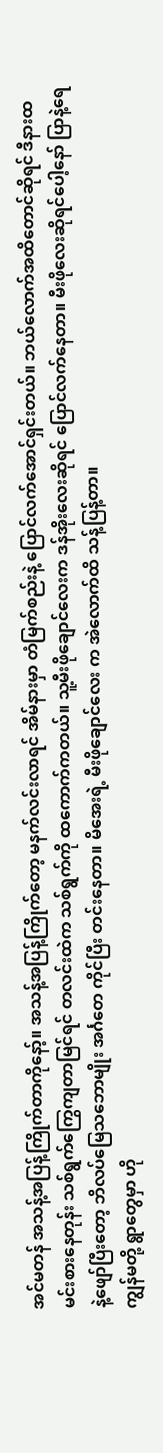အင်မတန် အသန့်အပြန့်ကြိုက်တာကိုနော့်။ အသန့်အပြန့်ကြိုက်တော့ မနက်လင်းလာရင် အိမ်နားမှာ တံမြက်စည်းနဲ့ ပြောင်လက်အောင်ရှင်းတယ်။ ဘယ်လောက်အထိတောင်ဆိုရင် ဒီနားထမင်းစားနေတုန်း သစ်ရွက်ကြွေကျတာမြင်ရင် တလင်းထဲက သစ်ရွက်ကို ထကောက်ကတယ်။ သူ့မီးဖိုချောင်လေးက ဒန်အိုးလေးဆိုရင် ပြောင်လက်နေတာ။ မီးဖိုလေးဆိုရင်ပေါ့နော် ပြာနဲ့ရေနဲ့ဖျော်ပြီးတော့ ဘိလပ်မြေသဘောမျိုး အင်္ဂတေ ကိုင်ပြီး တင်းနေတာ။ မိအေးရဲ့ မီးဖိုချောင်လေး က အဲလောက်ထိ သန့်ပြန့်တာ။
ကျွန်မတို့ ရွာတွေမှာ ဟို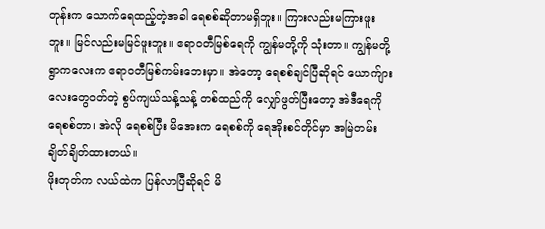တုန်းက သောက်ရေထည့်တဲ့အခါ ရေစစ်ဆိုတာမရှိဘူး။ ကြားလည်းမကြားဖူးဘူး။ မြင်လည်းမမြင်ဖူးဘူး။ ဧရာဝတီမြစ်ရေကို ကျွန်မတို့ကို သုံးတာ။ ကျွန်မတို့ ရွာကလေးက ဧရာဝတီမြစ်ကမ်းဘေးမှာ။ အဲတော့ ရေစစ်ချင်ပြီဆိုရင် ယောက်ျားလေးတွေဝတ်တဲ့ စွပ်ကျယ်သန့်သန့် တစ်ထည်ကို လျှော်ဖွတ်ပြီးတော့ အဲဒီရေကို ရေစစ်တာ၊ အဲလို ရေစစ်ပြီး မိအေးက ရေစစ်ကို ရေအိုးစင်တိုင်မှာ အမြဲတမ်းချိတ်ချိတ်ထားတယ်။
ဖိုးတုတ်က လယ်ထဲက ပြန်လာပြီဆိုရင် မိ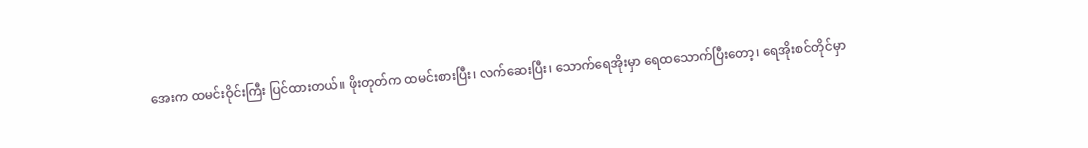အေးက ထမင်းဝိုင်းကြီး ပြင်ထားတယ်။ ဖိုးတုတ်က ထမင်းစားပြီး၊ လက်ဆေးပြီး၊ သောက်ရေအိုးမှာ ရေထသောက်ပြီးတော့၊ ရေအိုးစင်တိုင်မှာ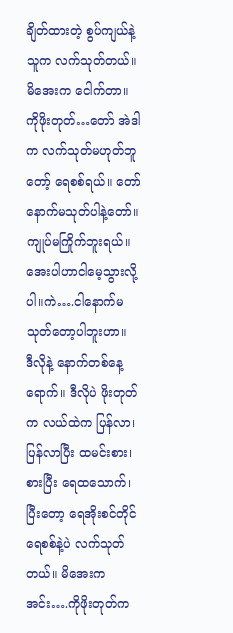ချိတ်ထားတဲ့ စွပ်ကျယ်နဲ့ သူက လက်သုတ်တယ်။ မိအေးက ငေါက်တာ။
ကိုဖိုးတုတ်…တော် အဲဒါက လက်သုတ်မဟုတ်ဘူတော့် ရေစစ်ရယ်။ တော် နောက်မသုတ်ပါနဲ့တော်။ ကျုပ်မကြိုက်ဘူးရယ်။
အေးပါဟာငါမေ့သွားလို့ပါ။ကဲ….ငါနောက်မသုတ်တော့ပါဘူးဟာ။
ဒီလိုနဲ့ နောက်တစ်နေ့ရောက်။ ဒီလိုပဲ ဖိုးတုတ်က လယ်ထဲက ပြန်လာ၊ ပြန်လာပြီး ထမင်းစား၊ စားပြီး ရေထသောက်၊ ပြီးတော့ ရေအိုးစင်တိုင် ရေစစ်နဲ့ပဲ လက်သုတ်တယ်။ မိအေးက အင်း….ကိုဖိုးတုတ်က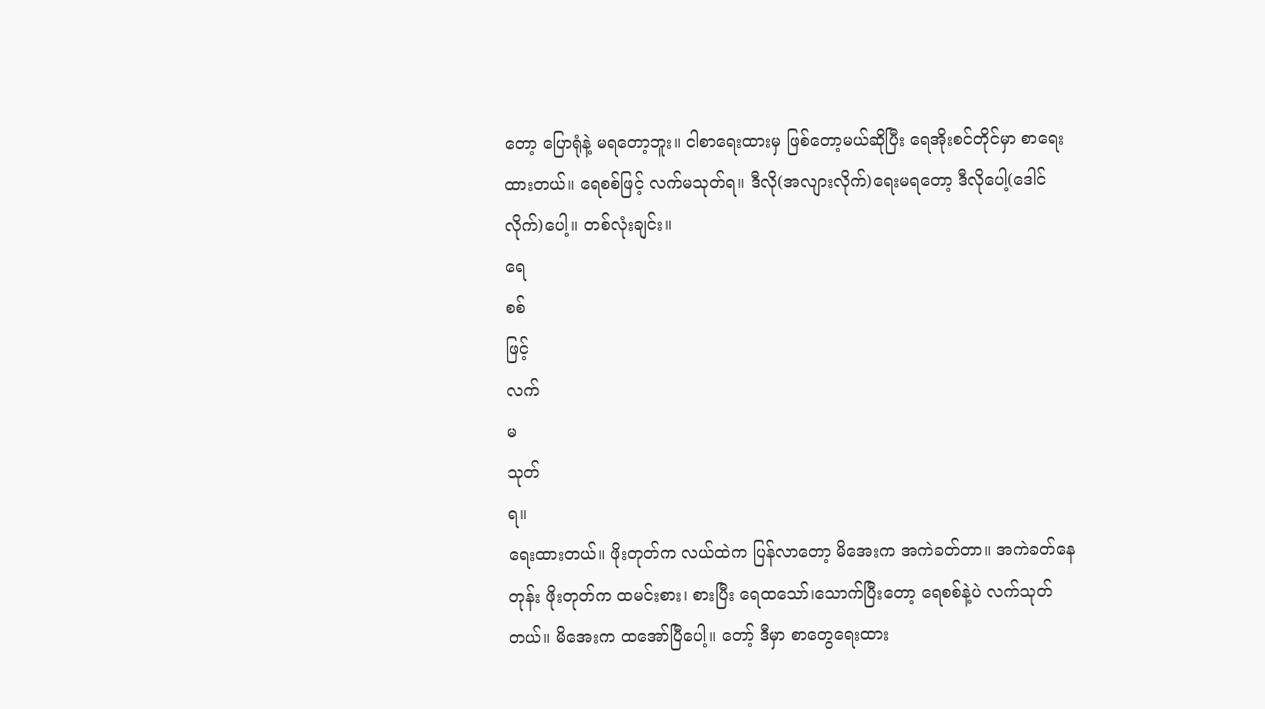တော့ ပြောရုံနဲ့ မရတော့ဘူး။ ငါစာရေးထားမှ ဖြစ်တော့မယ်ဆိုပြီး ရေအိုးစင်တိုင်မှာ စာရေးထားတယ်။ ရေစစ်ဖြင့် လက်မသုတ်ရ။ ဒီလို(အလျားလိုက်)ရေးမရတော့ ဒီလိုပေါ့(ဒေါင်လိုက်)ပေါ့။ တစ်လုံးချင်း။
ရေ
စစ်
ဖြင့်
လက်
မ
သုတ်
ရ။
ရေးထားတယ်။ ဖိုးတုတ်က လယ်ထဲက ပြန်လာတော့ မိအေးက အကဲခတ်တာ။ အကဲခတ်နေတုန်း ဖိုးတုတ်က ထမင်းစား၊ စားပြီး ရေထသော်၊သောက်ပြီးတော့ ရေစစ်နဲ့ပဲ လက်သုတ်တယ်။ မိအေးက ထအော်ပြီပေါ့။ တော့် ဒီမှာ စာတွေရေးထား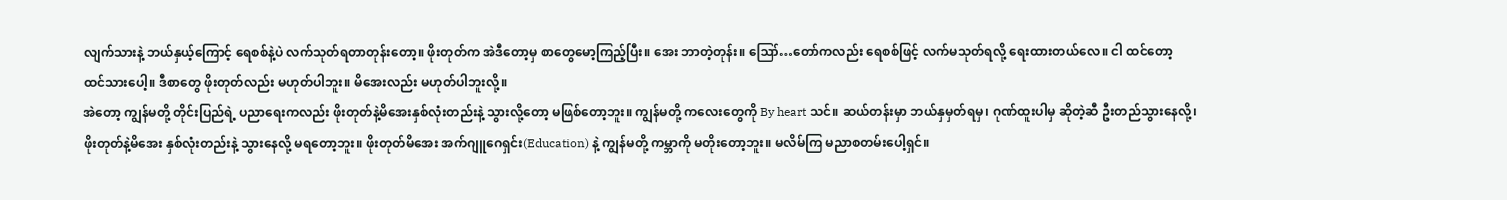လျက်သားနဲ့ ဘယ်နှယ့်ကြောင့် ရေစစ်နဲ့ပဲ လက်သုတ်ရတာတုန်းတော့။ ဖိုးတုတ်က အဲဒီတော့မှ စာတွေမော့ကြည့်ပြီး။ အေး ဘာတဲ့တုန်း။ ဪ…တော်ကလည်း ရေစစ်ဖြင့် လက်မသုတ်ရလို့ ရေးထားတယ်လေ။ ငါ ထင်တော့ ထင်သားပေါ့။ ဒီစာတွေ ဖိုးတုတ်လည်း မဟုတ်ပါဘူး။ မိအေးလည်း မဟုတ်ပါဘူးလို့။
အဲတော့ ကျွန်မတို့ တိုင်းပြည်ရဲ့ ပညာရေးကလည်း ဖိုးတုတ်နဲ့မိအေးနှစ်လုံးတည်းနဲ့ သွားလို့တော့ မဖြစ်တော့ဘူး။ ကျွန်မတို့ ကလေးတွေကို By heart သင်။ ဆယ်တန်းမှာ ဘယ်နှမှတ်ရမှ၊ ဂုဏ်ထူးပါမှ ဆိုတဲ့ဆီ ဦးတည်သွားနေလို့၊ ဖိုးတုတ်နဲ့မိအေး နှစ်လုံးတည်းနဲ့ သွားနေလို့ မရတော့ဘူး။ ဖိုးတုတ်မိအေး အက်ဂျူဂေရှင်း(Education) နဲ့ ကျွန်မတို့ ကမ္ဘာကို မတိုးတော့ဘူး။ မလိမ်ကြ မညာစတမ်းပေါ့ရှင်။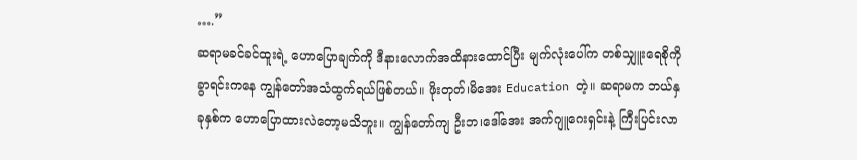….”
ဆရာမခင်ခင်ထူးရဲ့ ဟောပြောချက်ကို ဒီနားလောက်အထိနားထောင်ပြီး မျက်လုံးပေါ်က တစ်သျှူးရေစိုကိုခွာရင်းကနေ ကျွန်တော်အသံထွက်ရယ်ဖြစ်တယ်။ ဖိုးတုတ်၊မိအေး Education တဲ့။ ဆရာမက ဘယ်နှခုနှစ်က ဟောပြောထားလဲတော့မသိဘူး။ ကျွန်တော်ကျ ဦးဘ၊ဒေါ်အေး အက်ဂျူဂေးရှင်းနဲ့ ကြီးပြင်းလာ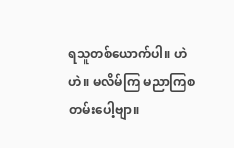ရသူတစ်ယောက်ပါ။ ဟဲ ဟဲ။ မလိမ်ကြ မညာကြစတမ်းပေါ့ဗျာ။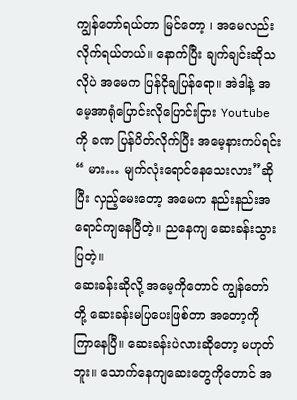ကျွန်တော်ရယ်တာ မြင်တော့ ၊ အမေလည်းလိုက်ရယ်တယ်။ နောက်ပြီး ချက်ချင်းဆိုသလိုပဲ အမေက ပြန်ငိုချပြန်ရော။ အဲဒါနဲ့ အမေ့အာရုံပြောင်းလိုပြောင်းငြား Youtube ကို ခဏ ပြန်ပိတ်လိုက်ပြီး အမေ့နားကပ်ရင်း “ မား… မျက်လုံးရောင်နေသေးလား”ဆိုပြီး လှည့်မေးတော့ အမေက နည်းနည်းအရောင်ကျနေပြီတဲ့။ ညနေကျ ဆေးခန်းသွားပြတဲ့။
ဆေးခန်းဆိုလို့ အမေ့ကိုတောင် ကျွန်တော်တို့ ဆေးခန်းမပြပေးဖြစ်တာ အတော့ကို ကြာနေပြီ။ ဆေးခန်းပဲလားဆိုတော့ မဟုတ်ဘူး။ သောက်နေကျဆေးတွေကိုတောင် အ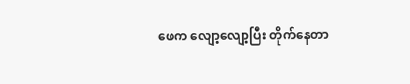ဖေက လျော့လျော့ပြီး တိုက်နေတာ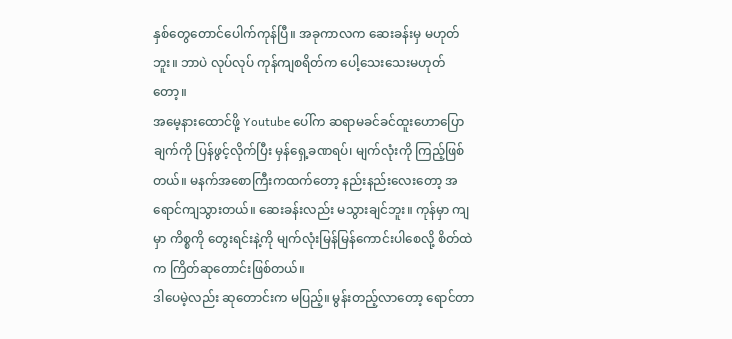နှစ်တွေတောင်ပေါက်ကုန်ပြီ။ အခုကာလက ဆေးခန်းမှ မဟုတ်ဘူး။ ဘာပဲ လုပ်လုပ် ကုန်ကျစရိတ်က ပေါ့သေးသေးမဟုတ်တော့။
အမေ့နားထောင်ဖို့ Youtube ပေါ်က ဆရာမခင်ခင်ထူးဟောပြောချက်ကို ပြန်ဖွင့်လိုက်ပြီး မှန်ရှေ့ခဏရပ်၊ မျက်လုံးကို ကြည့်ဖြစ်တယ်။ မနက်အစောကြီးကထက်တော့ နည်းနည်းလေးတော့ အရောင်ကျသွားတယ်။ ဆေးခန်းလည်း မသွားချင်ဘူး။ ကုန်မှာ ကျမှာ ကိစ္စကို တွေးရင်းနဲ့ကို မျက်လုံးမြန်မြန်ကောင်းပါစေလို့ စိတ်ထဲက ကြိတ်ဆုတောင်းဖြစ်တယ်။
ဒါပေမဲ့လည်း ဆုတောင်းက မပြည့်။ မွန်းတည့်လာတော့ ရောင်တာ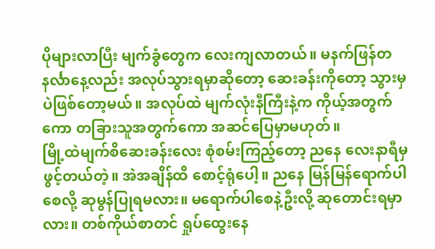ပိုများလာပြီး မျက်ခွံတွေက လေးကျလာတယ်။ မနက်ဖြန်တနင်္လာနေ့လည်း အလုပ်သွားရမှာဆိုတော့ ဆေးခန်းကိုတော့ သွားမှပဲဖြစ်တော့မယ်။ အလုပ်ထဲ မျက်လုံးနီကြီးနဲ့က ကိုယ့်အတွက်ကော တခြားသူအတွက်ကော အဆင်ပြေမှာမဟုတ်။
မြို့ထဲမျက်စိဆေးခန်းလေး စုံစမ်းကြည့်တော့ ညနေ လေးနာရီမှ ဖွင့်တယ်တဲ့။ အဲအချိန်ထိ စောင့်ရုံပေါ့။ ညနေ မြန်မြန်ရောက်ပါစေလို့ ဆုမွန်ပြုရမလား။ မရောက်ပါစေနဲ့ဦးလို့ ဆုတောင်းရမှာလား။ တစ်ကိုယ်စာတင် ရှုပ်ထွေးနေ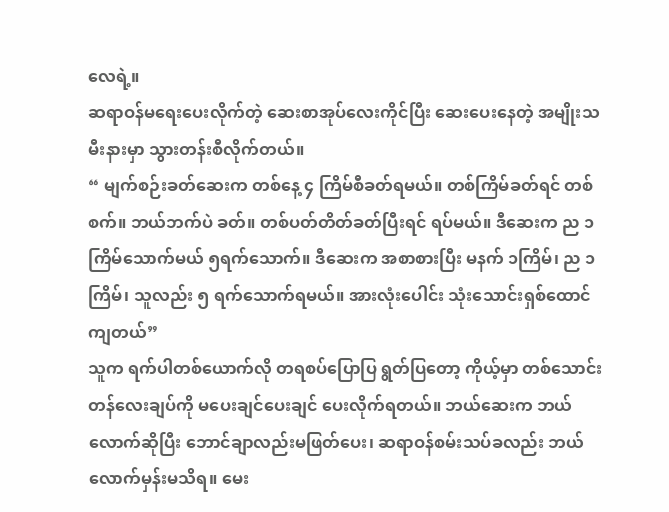လေရဲ့။
ဆရာဝန်မရေးပေးလိုက်တဲ့ ဆေးစာအုပ်လေးကိုင်ပြီး ဆေးပေးနေတဲ့ အမျိုးသမီးနားမှာ သွားတန်းစီလိုက်တယ်။
“ မျက်စဉ်းခတ်ဆေးက တစ်နေ့ ၄ ကြိမ်စီခတ်ရမယ်။ တစ်ကြိမ်ခတ်ရင် တစ်စက်။ ဘယ်ဘက်ပဲ ခတ်။ တစ်ပတ်တိတ်ခတ်ပြီးရင် ရပ်မယ်။ ဒီဆေးက ည ၁ ကြိမ်သောက်မယ် ၅ရက်သောက်။ ဒီဆေးက အစာစားပြီး မနက် ၁ကြိမ်၊ ည ၁ကြိမ်၊ သူလည်း ၅ ရက်သောက်ရမယ်။ အားလုံးပေါင်း သုံးသောင်းရှစ်ထောင်ကျတယ်”
သူက ရက်ပါတစ်ယောက်လို တရစပ်ပြောပြ ရွတ်ပြတော့ ကိုယ့်မှာ တစ်သောင်းတန်လေးချပ်ကို မပေးချင်ပေးချင် ပေးလိုက်ရတယ်။ ဘယ်ဆေးက ဘယ်လောက်ဆိုပြီး ဘောင်ချာလည်းမဖြတ်ပေး၊ ဆရာဝန်စမ်းသပ်ခလည်း ဘယ်လောက်မှန်းမသိရ။ မေး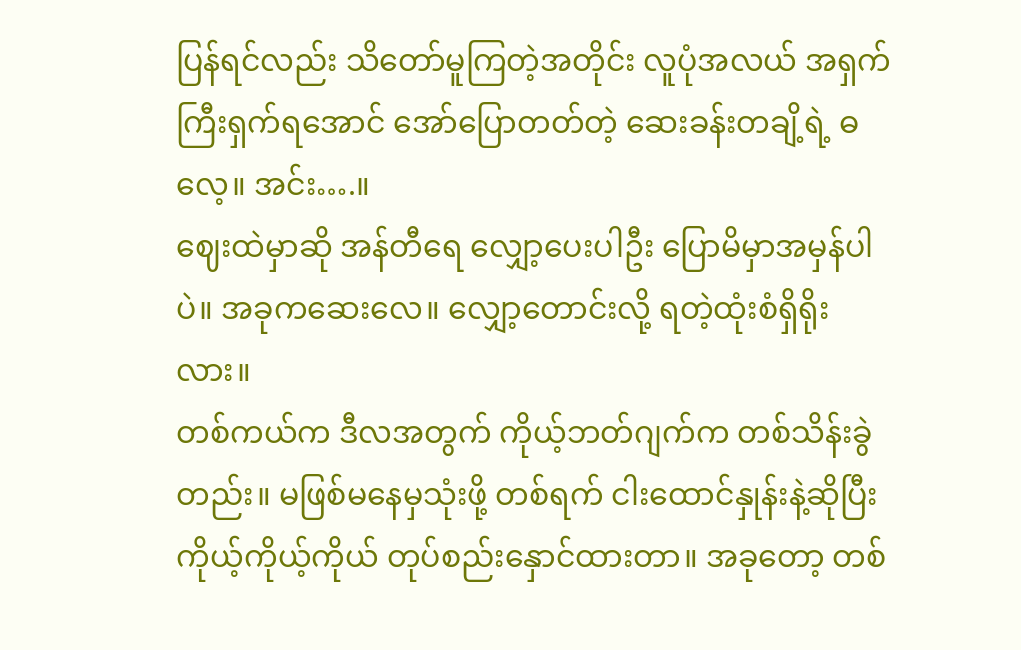ပြန်ရင်လည်း သိတော်မူကြတဲ့အတိုင်း လူပုံအလယ် အရှက်ကြီးရှက်ရအောင် အော်ပြောတတ်တဲ့ ဆေးခန်းတချိ့ရဲ့ ဓလေ့။ အင်း….။
ဈေးထဲမှာဆို အန်တီရေ လျှော့ပေးပါဦး ပြောမိမှာအမှန်ပါပဲ။ အခုကဆေးလေ။ လျှော့တောင်းလို့ ရတဲ့ထုံးစံရှိရိုးလား။
တစ်ကယ်က ဒီလအတွက် ကိုယ့်ဘတ်ဂျက်က တစ်သိန်းခွဲတည်း။ မဖြစ်မနေမှသုံးဖို့ တစ်ရက် ငါးထောင်နှုန်းနဲ့ဆိုပြီး ကိုယ့်ကိုယ့်ကိုယ် တုပ်စည်းနှောင်ထားတာ။ အခုတော့ တစ်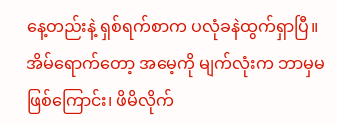နေ့တည်းနဲ့ ရှစ်ရက်စာက ပလုံခနဲထွက်ရှာပြီ။
အိမ်ရောက်တော့ အမေ့ကို မျက်လုံးက ဘာမှမဖြစ်ကြောင်း၊ ဖိမိလိုက်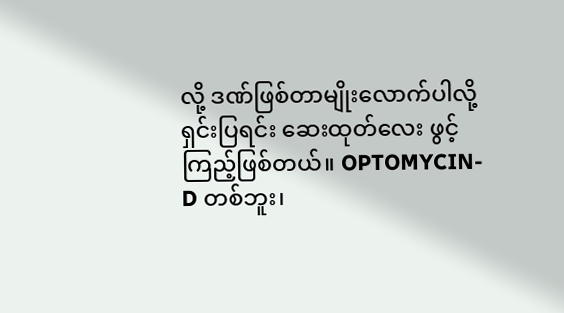လို့ ဒဏ်ဖြစ်တာမျိုးလောက်ပါလို့ ရှင်းပြရင်း ဆေးထုတ်လေး ဖွင့်ကြည့်ဖြစ်တယ်။ OPTOMYCIN-D တစ်ဘူး၊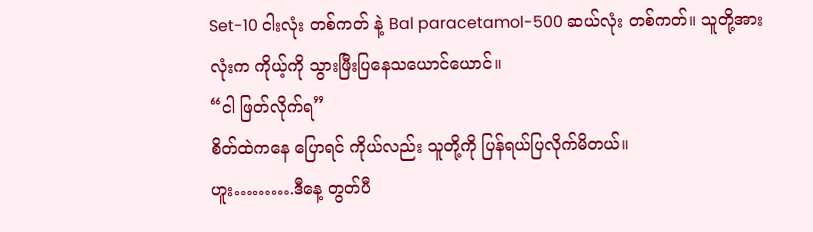Set-10 ငါးလုံး တစ်ကတ် နဲ့ Bal paracetamol-500 ဆယ်လုံး တစ်ကတ်။ သူတို့အားလုံးက ကိုယ့်ကို သွားဖြီးပြနေသယောင်ယောင်။
“ငါ ဖြတ်လိုက်ရ”
စိတ်ထဲကနေ ပြောရင် ကိုယ်လည်း သူတို့ကို ပြန်ရယ်ပြလိုက်မိတယ်။
ဟူး……….ဒီနေ့ တွတ်ပီ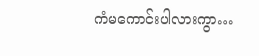ကံမကောင်းပါလားကွာ…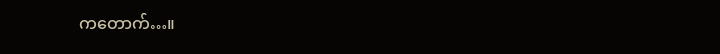ကတောက်…။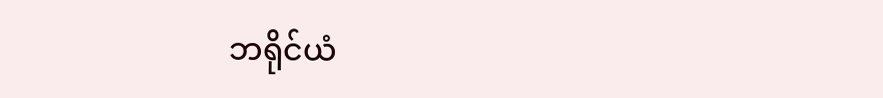ဘရိုင်ယံ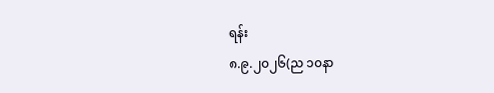ရန်း
၈.၉.၂၀၂၆(ည ၁၀နာ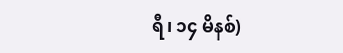ရီ၊ ၁၄ မိနစ်)